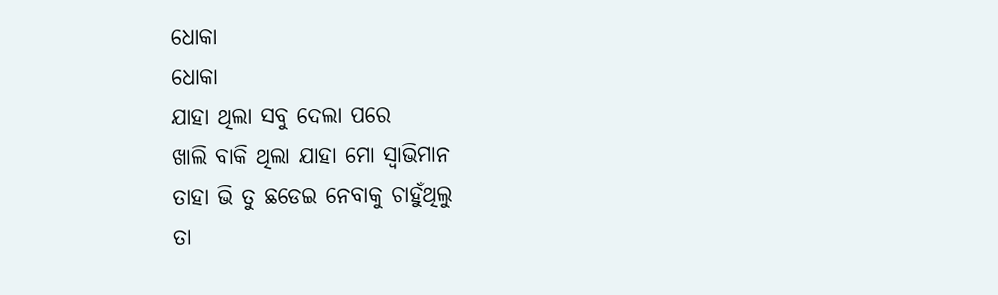ଧୋକା
ଧୋକା
ଯାହା ଥିଲା ସବୁ ଦେଲା ପରେ
ଖାଲି ବାକି ଥିଲା ଯାହା ମୋ ସ୍ୱାଭିମାନ
ତାହା ଭି ତୁ ଛଡେଇ ନେବାକୁ ଚାହୁଁଥିଲୁ
ତା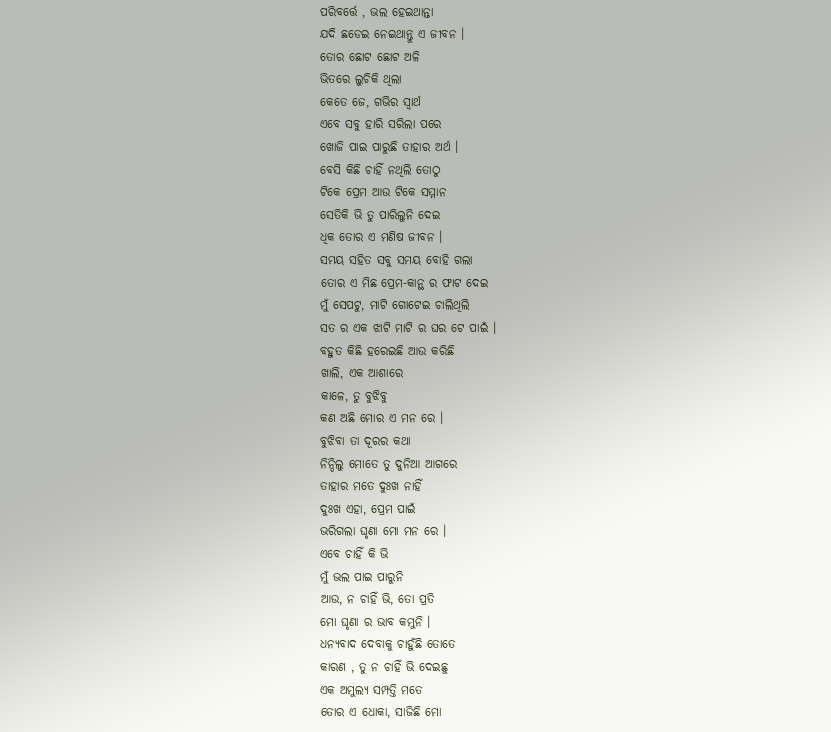ପରିବର୍ତ୍ତେ , ଭଲ ହେଇଥାନ୍ତା
ଯଦି ଛଡେଇ ନେଇଥାନ୍ତୁ ଏ ଜୀବନ ।
ତୋର ଛୋଟ ଛୋଟ ଅଳି
ଭିତରେ ଲୁଚିକି ଥିଲା
କେତେ ଜେ, ଗଭିର ସ୍ୱାର୍ଥ
ଏବେ ସବୁ ହାରି ସରିଲା ପରେ
ଖୋଜି ପାଇ ପାରୁଛି ତାହାର ଅର୍ଥ ।
ବେସି କିଛି ଚାହିଁ ନଥିଲି ତୋଠୁ
ଟିକେ ପ୍ରେମ ଆଉ ଟିକେ ସମ୍ମାନ
ସେତିକି ଭି ତୁ ପାରିଲୁନି ଦେଇ
ଧିକ ତୋର ଏ ମଣିଷ ଜୀବନ ।
ସମୟ ସହିତ ସବୁ ସମୟ ବୋହି ଗଲା
ତୋର ଏ ମିଛ ପ୍ରେମ-କାନ୍ଥ ର ଫାଟ ଦେଇ
ମୁଁ ସେପଟୁ, ମାଟି ଗୋଟେଇ ଚାଲିଥିଲି
ସତ ର ଏକ ଝାଟି ମାଟି ର ଘର ଟେ ପାଇଁ ।
ବହୁତ କିଛି ହରେଇଛି ଆଉ କରିଛି
ଖାଲି, ଏକ ଆଶାରେ
କାଳେ, ତୁ ବୁଝିବୁ
କଣ ଅଛି ମୋର ଏ ମନ ରେ ।
ବୁଝିବା ତା ଦୂରର କଥା
ନିନ୍ଦିଲୁ ମୋତେ ତୁ ଦୁନିଆ ଆଗରେ
ତାହାର ମତେ ଦୁଃଖ ନାହିଁ
ଦୁଃଖ ଏହା, ପ୍ରେମ ପାଇଁ
ଭରିଗଲା ଘୃଣା ମୋ ମନ ରେ ।
ଏବେ ଚାହିଁ କି ଭି
ମୁଁ ଭଲ ପାଇ ପାରୁନି
ଆଉ, ନ ଚାହିଁ ଭି, ତୋ ପ୍ରତି
ମୋ ଘୃଣା ର ଭାବ କମୁନି ।
ଧନ୍ୟବାଦ ଦେବାକୁ ଚାହୁଁଛି ତୋତେ
କାରଣ , ତୁ ନ ଚାହିଁ ଭି ଦେଇଛୁ
ଏକ ଅମୁଲ୍ୟ ସମ୍ପତ୍ତି ମତେ
ତୋର ଏ ଧୋକା, ସାଜିଛି ମୋ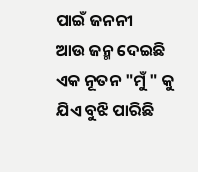ପାଇଁ ଜନନୀ
ଆଉ ଜନ୍ମ ଦେଇଛି ଏକ ନୂତନ "ମୁଁ " କୁ
ଯିଏ ବୁଝି ପାରିଛି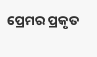ପ୍ରେମର ପ୍ରକୃତ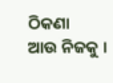ଠିକଣା
ଆଉ ନିଜକୁ ।